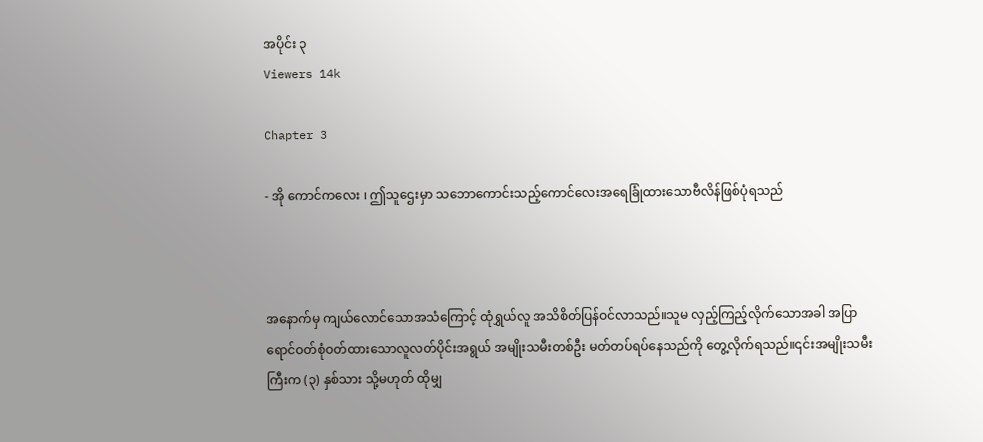အပိုင်း ၃
Viewers 14k

Chapter 3

- အို ကောင်ကလေး ၊ ဤသူဌေးမှာ သဘောကောင်းသည့်ကောင်လေးအရေခြုံထားသောဗီလိန်ဖြစ်ပုံရသည်



အနောက်မှ ကျယ်လောင်သောအသံကြောင့် ထုံရွှယ်လူ အသိစိတ်ပြန်ဝင်လာသည်။သူမ လှည့်ကြည့်လိုက်သောအခါ အပြာရောင်ဝတ်စုံဝတ်ထားသောလူလတ်ပိုင်းအရွယ် အမျိုးသမီးတစ်ဦး မတ်တပ်ရပ်နေသည်ကို တွေ့လိုက်ရသည်။၎င်းအမျိုးသမီးကြီးက (၃) နှစ်သား သို့မဟုတ် ထိုမျှ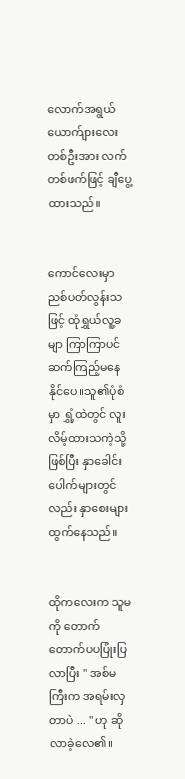လောက်အရွယ် ယောက်ျားလေးတစ်ဦးအား လက်တစ်ဖက်ဖြင့် ချီပွေ့ထားသည်။


ကောင်လေးမှာ ညစ်ပတ်လွန်းသဖြင့် ထုံရွှယ်လူ့ခမျာ ကြာကြာပင် ဆက်ကြည့်မနေနိုင်ပေ။သူ၏ပုံစံမှာ ရွှံ့ထဲတွင် လူးလိမ့်ထားသကဲ့သို့ဖြစ်ပြီး နှာခေါင်းပေါက်များတွင်လည်း နှာစေးများထွက်နေသည်။


ထိုကလေးက သူမကို တောက်တောက်ပပပြုံးပြလာပြီး " အစ်မကြီးက အရမ်းလှတာပဲ ... " ဟု ဆိုလာခဲ့လေ၏။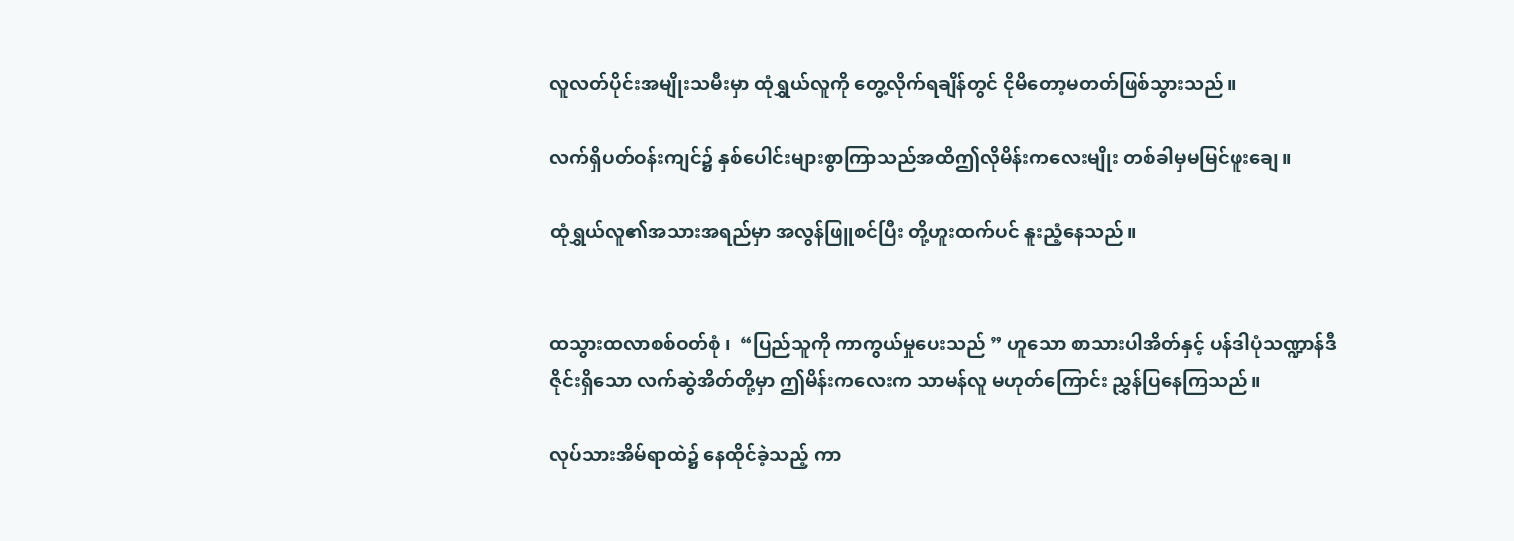လူလတ်ပိုင်းအမျိုးသမီးမှာ ထုံရွှယ်လူကို တွေ့လိုက်ရချိန်တွင် ငိုမိတော့မတတ်ဖြစ်သွားသည်။

လက်ရှိပတ်ဝန်းကျင်၌ နှစ်ပေါင်းများစွာကြာသည်အထိဤလိုမိန်းကလေးမျိုး တစ်ခါမှမမြင်ဖူးချေ။

ထုံရွှယ်လူ၏အသားအရည်မှာ အလွန်ဖြူစင်ပြီး တို့ဟူးထက်ပင် နူးညံ့နေသည်။


ထသွားထလာစစ်ဝတ်စုံ ၊  “ပြည်သူကို ကာကွယ်မှုပေးသည် ” ဟူသော စာသားပါအိတ်နှင့် ပန်ဒါပုံသဏ္ဍာန်ဒီဇိုင်းရှိသော လက်ဆွဲအိတ်တို့မှာ ဤမိန်းကလေးက သာမန်လူ မဟုတ်ကြောင်း ညွှန်ပြနေကြသည်။

လုပ်သားအိမ်ရာထဲ၌ နေထိုင်ခဲ့သည့် ကာ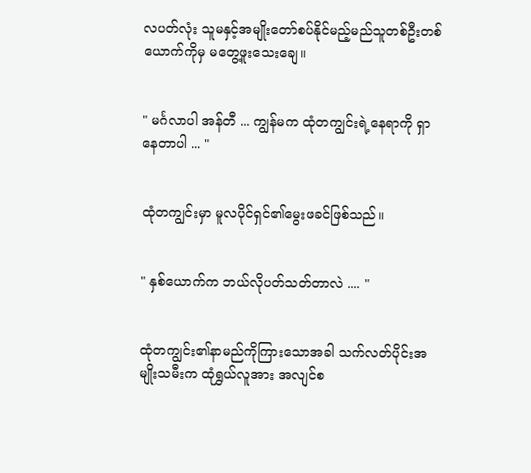လပတ်လုံး သူမနှင့်အမျိုးတော်စပ်နိုင်မည့်မည်သူတစ်ဦးတစ်ယောက်ကိုမှ မတွေ့ဖူးသေးချေ။


" မင်္ဂလာပါ အန်တီ ... ကျွန်မက ထုံတကျွင်းရဲ့နေရာကို ရှာနေတာပါ ... "


ထုံတကျွင်းမှာ မူလပိုင်ရှင်၏မွေးဖခင်ဖြစ်သည်။


" နှစ်ယောက်က ဘယ်လိုပတ်သတ်တာလဲ .... "


ထုံတကျွင်း၏နာမည်ကိုကြားသောအခါ သက်လတ်ပိုင်းအမျိုးသမီးက ထုံရွှယ်လူအား အလျင်စ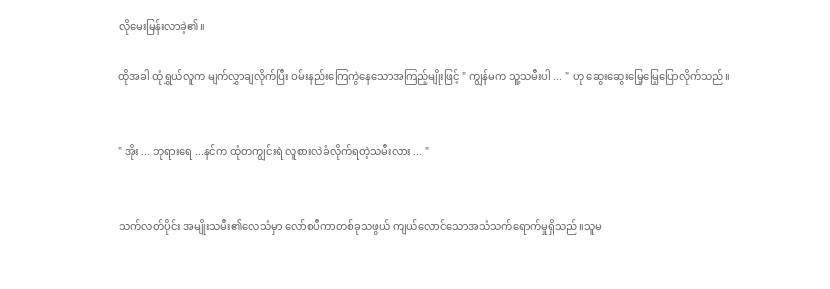လိုမေးမြန်းလာခဲ့၏။

ထိုအခါ ထုံရွှယ်လူက မျက်လွှာချလိုက်ပြီး ဝမ်းနည်းကြေကွဲနေသောအကြည့်မျိုးဖြင့် " ကျွန်မက သူ့သမီးပါ ... " ဟု ဆွေးဆွေးမြေ့မြေ့ပြောလိုက်သည်။


" အိုး ... ဘုရားရေ ...နင်က ထုံတကျွင်းရဲ လူစားလဲခံလိုက်ရတဲ့သမီးလား ... "


သက်လတ်ပိုင်း အမျိုးသမီး၏‌လေသံမှာ လော်စပီကာတစ်ခုသဖွယ် ကျယ်လောင်သောအသံသက်ရောက်မှုရှိသည်။သူမ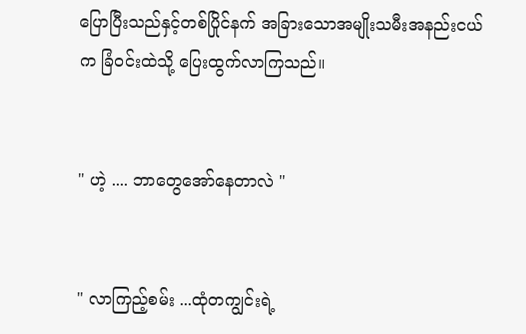ပြောပြီးသည်နှင့်တစ်ပြိုင်နက် အခြားသောအမျိုးသမီးအနည်းငယ်က ခြံဝင်းထဲသို့ ပြေးထွက်လာကြသည်။


" ဟဲ့ .... ဘာတွေအော်နေတာလဲ "


" လာကြည့်စမ်း ...ထုံတကျွင်းရဲ့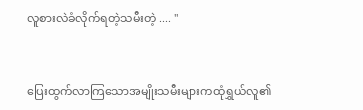လူစားလဲခံလိုက်ရတဲ့သမီးတဲ့ .... "


ပြေးထွက်လာကြသောအမျိုးသမီးများကထုံရွှယ်လူ၏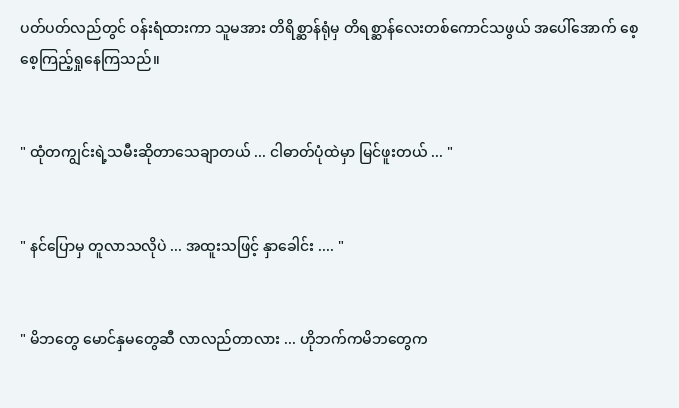ပတ်ပတ်လည်တွင် ဝန်းရံထားကာ သူမအား တိရိစ္ဆာန်ရုံမှ တိရစ္ဆာန်လေးတစ်ကောင်သဖွယ် အပေါ်အောက် စေ့စေ့ကြည့်ရှုနေကြသည်။


" ထုံတကျွင်းရဲ့သမီးဆိုတာသေချာတယ် ... ငါဓာတ်ပုံထဲမှာ မြင်ဖူးတယ် ... "


" နင်ပြောမှ တူလာသလိုပဲ ... အထူးသဖြင့် နှာခေါင်း .... "


" မိဘတွေ မောင်နှမတွေဆီ လာလည်တာလား ... ဟိုဘက်ကမိဘတွေက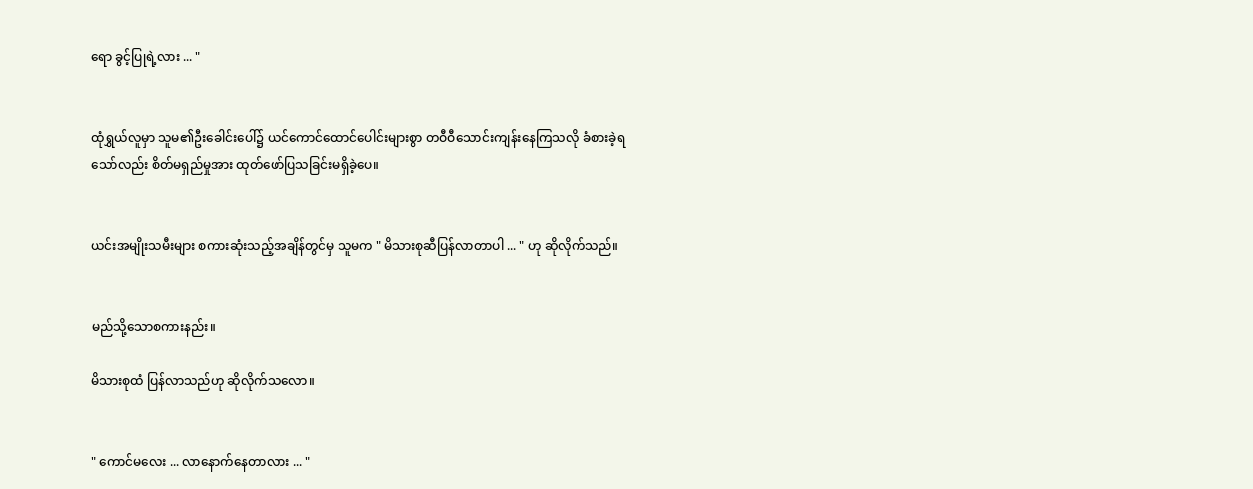ရော ခွင့်ပြုရဲ့လား ... "


ထုံရွှယ်လူမှာ သူမ၏ဦးခေါင်းပေါ်၌ ယင်ကောင်ထောင်ပေါင်းများစွာ တဝီဝီသောင်းကျန်းနေကြသလို ခံစားခဲ့ရသော်လည်း စိတ်မရှည်မှုအား ထုတ်ဖော်ပြသခြင်းမရှိခဲ့ပေ။


ယင်းအမျိုးသမီးများ စကားဆုံးသည့်အချိန်တွင်မှ သူမက " မိသားစုဆီပြန်လာတာပါ ... " ဟု ဆိုလိုက်သည်။


မည်သို့သောစကားနည်း။

မိသားစုထံ ပြန်လာသည်ဟု ဆိုလိုက်သလော။


" ကောင်မလေး ... လာနောက်နေတာလား ... "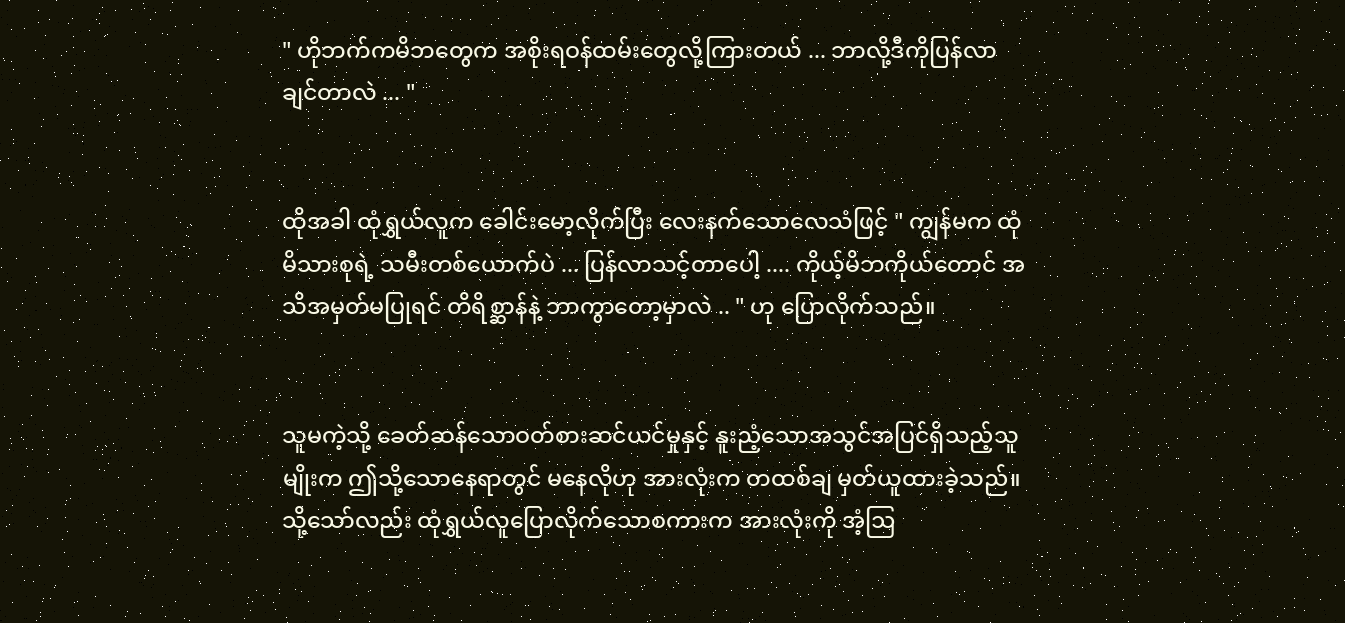" ဟိုဘက်ကမိဘတွေက အစိုးရဝန်ထမ်းတွေလို့ကြားတယ် ... ဘာလို့ဒီကိုပြန်လာချင်တာလဲ ... "


ထိုအခါ ထုံရွှယ်လူက ခေါင်းမော့လိုက်ပြီး လေးနက်သောလေသံဖြင့် " ကျွန်မက ထုံမိသားစုရဲ့ သမီးတစ်ယောက်ပဲ ... ပြန်လာသင့်တာပေါ့ .... ကိုယ့်မိဘကိုယ်တောင် အသိအမှတ်မပြုရင် တိရိစ္ဆာန်နဲ့ ဘာကွာတော့မှာလဲ .. " ဟု ပြောလိုက်သည်။


သူမကဲ့သို့ ခေတ်‌ဆန်သောဝတ်စားဆင်ယင်မှုနှင့် နူးညံ့သောအသွင်အပြင်ရှိသည့်သူမျိုးက ဤသို့သောနေရာတွင် မနေလိုဟု အားလုံးက တထစ်ချ မှတ်ယူထားခဲ့သည်။သို့သော်လည်း ထုံရွှယ်လူပြောလိုက်သောစကားက အားလုံးကို အံ့ဩ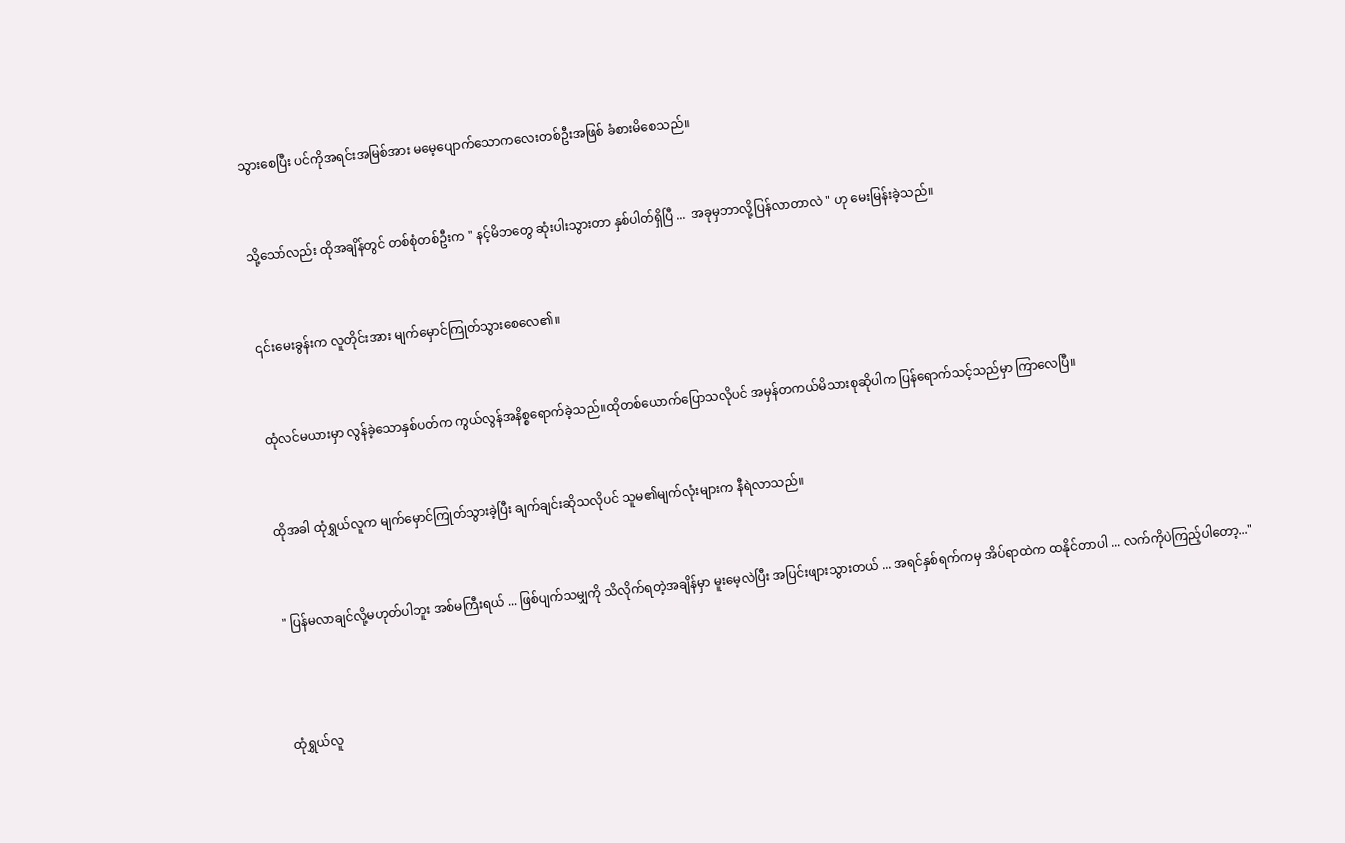သွားစေပြီး ပင်ကိုအရင်းအမြစ်အား မမေ့ပျောက်သောကလေးတစ်ဦးအဖြစ် ခံစားမိစေသည်။


သို့သော်လည်း ထိုအချိန်တွင် တစ်စုံတစ်ဦးက " နင့်မိဘတွေ ဆုံးပါးသွားတာ နှစ်ပါတ်ရှိပြီ ...  အခုမှဘာလို့ပြန်လာတာလဲ " ဟု မေးမြန်းခဲ့သည်။


၎င်းမေးခွန်းက လူတိုင်းအား မျက်မှောင်ကြုတ်သွားစေလေ၏။


ထုံလင်မယားမှာ လွန်ခဲ့သောနှစ်ပတ်က ကွယ်လွန်အနိစ္စရောက်ခဲ့သည်။ထိုတစ်ယောက်ပြောသလိုပင် အမှန်တကယ်မိသားစုဆိုပါက ပြန်ရောက်သင့်သည်မှာ ကြာ‌လေပြီ။


ထိုအခါ ထုံရွှယ်လူက မျက်မှောင်ကြုတ်သွားခဲ့ပြီး ချက်ချင်းဆိုသလိုပင် သူမ၏မျက်လုံးများက နီရဲလာသည်။


" ပြန်မလာချင်လို့မဟုတ်ပါဘူး အစ်မကြီးရယ် ... ဖြစ်ပျက်သမျှကို သိလိုက်ရတဲ့အချိန်မှာ မူးမေ့လဲပြီး အပြင်းဖျားသွားတယ် ... အရင်နှစ်ရက်ကမှ အိပ်ရာထဲက ထနိုင်တာပါ ... လက်ကိုပဲကြည့်ပါတော့..."



ထုံရွှယ်လူ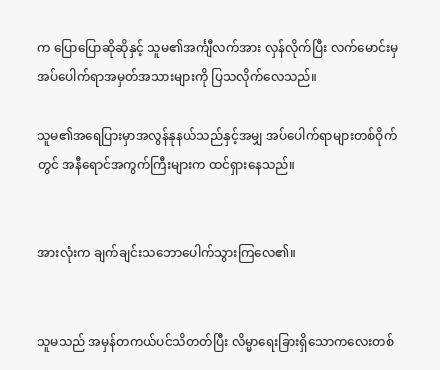က ပြောပြောဆိုဆိုနှင့် သူမ၏အင်္ကျီလက်အား လှန်လိုက်ပြီး လက်မောင်းမှ အပ်ပေါက်ရာအမှတ်အသားများကို ပြသလိုက်လေသည်။

သူမ၏အရေပြားမှာအလွန်နုနယ်သည်နှင့်အမျှ အပ်‌ပေါက်ရာများတစ်ဝိုက်တွင် အနီရောင်အကွက်ကြီးများက ထင်ရှားနေသည်။


အားလုံးက ချက်ချင်းသဘောပေါက်သွားကြလေ၏။


သူမသည် အမှန်တကယ်ပင်သိတတ်ပြီး လိမ္မာရေးခြားရှိသောကလေးတစ်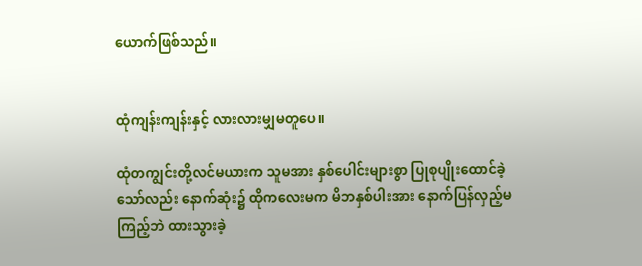ယောက်ဖြစ်သည်။


ထုံကျန်းကျန်းနှင့် လားလားမျှမတူပေ။

ထုံတကျွင်းတို့လင်မယားက သူမအား နှစ်ပေါင်းများစွာ ပြုစု‌ပျိုးထောင်ခဲ့သော်လည်း နောက်ဆုံး၌ ထိုကလေးမက မိဘနှစ်ပါးအား နောက်ပြန်လှည့်မကြည့်ဘဲ ထားသွားခဲ့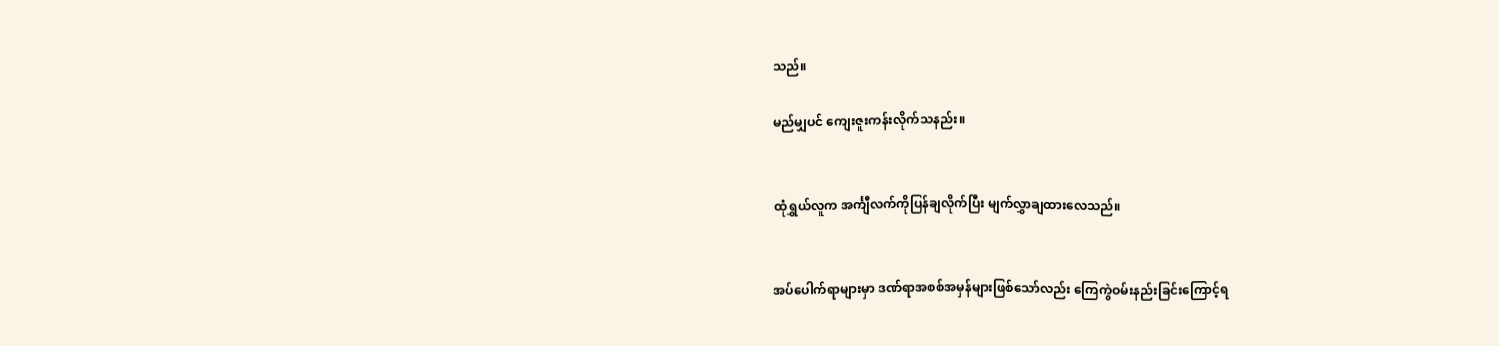သည်။

မည်မျှပင် ကျေးဇူးကန်းလိုက်သနည်း။


ထုံရွှယ်လူက အင်္ကျီလက်ကိုပြန်ချလိုက်ပြီး မျက်လွှာချထားလေသည်။


အပ်ပေါက်ရာများမှာ ဒဏ်ရာအစစ်အမှန်များဖြစ်သော်လည်း ကြေကွဲဝမ်းနည်းခြင်းကြောင့်ရ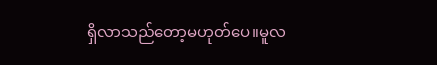ရှိလာ‌သည်‌တော့မဟုတ်ပေ။မူလ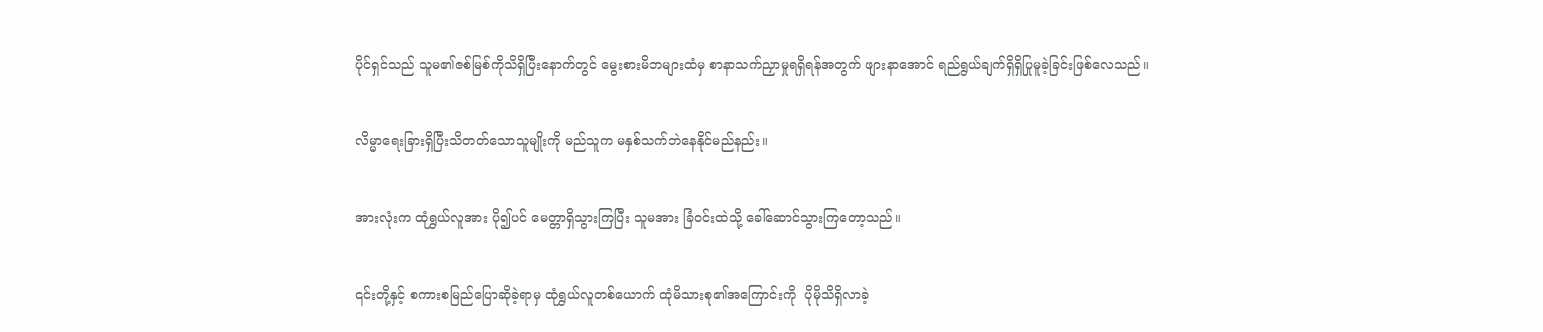ပိုင်ရှင်သည် သူမ၏ဇစ်မြစ်ကိုသိရှိပြီးနောက်တွင် မွေးစားမိဘများထံမှ စာနာသက်ညှာမှုရရှိရန်အတွက် ဖျားနာ‌အောင် ရည်ရွယ်ချက်ရှိရှိပြုမူခဲ့ခြင်းဖြစ်လေသည်။


လိမ္မာရေးခြားရှိပြီးသိတတ်သောသူမျိုးကို မည်သူက မနှစ်သက်ဘဲနေနိုင်မည်နည်း။


အားလုံးက ထုံရွှယ်လူအား ပို၍ပင် မေတ္တာရှိသွားကြပြီး သူမအား ခြံဝင်းထဲသို့ ခေါ်ဆောင်သွားကြတော့သည်။


၎င်းတို့နှင့် စကားစမြည်ပြောဆိုခဲ့ရာမှ ထုံရွှယ်လူတစ်ယောက် ထုံမိသားစု၏အကြောင်းကို  ပိုမိုသိရှိလာခဲ့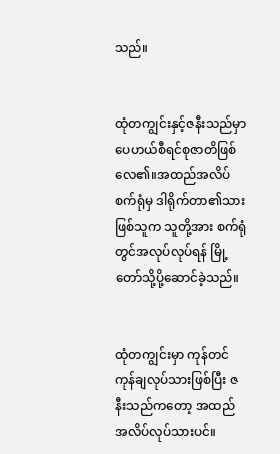သည်။


ထုံတကျွင်းနှင့်ဇနီးသည်မှာ ပေဟယ်စီရင်စုဇာတိဖြစ်လေ၏။အထည်အလိပ်စက်ရုံမှ ဒါရိုက်တာ၏သားဖြစ်သူက သူတို့အား စက်ရုံတွင်အလုပ်လုပ်ရန် မြို့တော်သို့ပို့ဆောင်ခဲ့သည်။


ထုံတကျွင်းမှာ ကုန်တင်ကုန်ချလုပ်သားဖြစ်ပြီး ဇနီးသည်ကတော့ အထည်အလိပ်လုပ်သားပင်။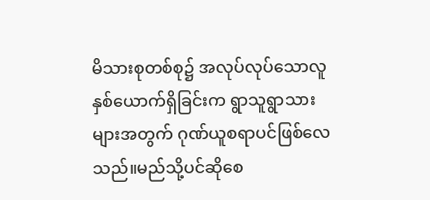မိသားစုတစ်စု၌ အလုပ်လုပ်သောလူနှစ်ယောက်ရှိခြင်းက ရွာသူရွာသားများအတွက် ဂုဏ်ယူစရာပင်ဖြစ်‌လေသည်။မည်သို့ပင်ဆိုစေ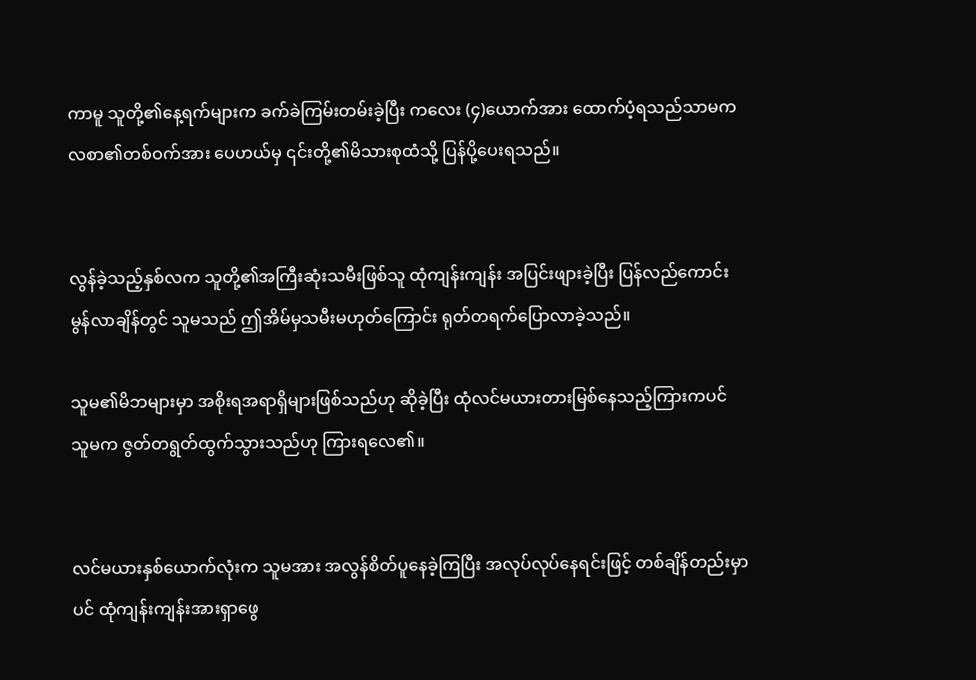ကာမူ သူတို့၏နေ့ရက်များက ခက်ခဲကြမ်းတမ်းခဲ့ပြီး ကလေး (၄)ယောက်အား ထောက်ပံ့ရသည်သာမက လစာ၏တစ်ဝက်အား ပေဟယ်မှ ၎င်းတို့၏မိသားစုထံသို့ ပြန်ပို့ပေးရသည်။


လွန်ခဲ့သည့်နှစ်လက သူတို့၏အကြီးဆုံးသမီးဖြစ်သူ ထုံကျန်းကျန်း အပြင်းဖျားခဲ့ပြီး ပြန်လည်ကောင်းမွန်လာချိန်တွင် သူမသည် ဤအိမ်မှသမီးမဟုတ်ကြောင်း ရုတ်တရက်ပြောလာခဲ့သည်။

သူမ၏မိဘများမှာ အစိုးရအရာရှိများဖြစ်သည်ဟု ဆိုခဲ့ပြီး ထုံလင်မယားတားမြစ်နေသည့်ကြားကပင် သူမက ဇွတ်တရွတ်ထွက်သွားသည်ဟု ကြားရလေ၏။


လင်မယားနှစ်ယောက်လုံးက သူမအား အလွန်စိတ်ပူနေခဲ့ကြပြီး အလုပ်လုပ်နေရင်းဖြင့် တစ်ချိန်တည်းမှာပင် ထုံကျန်းကျန်းအားရှာဖွေ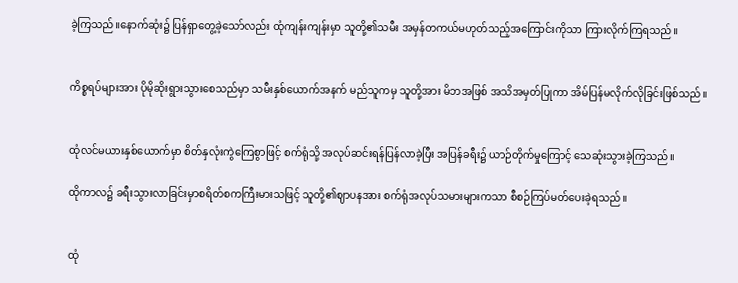ခဲ့ကြသည်။နောက်ဆုံး၌ ပြန်ရှာတွေ့ခဲ့သော်လည်း ထုံကျန်းကျန်းမှာ သူတို့၏သမီး အမှန်တကယ်မဟုတ်သည့်အကြောင်းကိုသာ ကြားလိုက်ကြရသည်။


ကိစ္စရပ်များအား ပိုမိုဆိုးရွားသွားစေသည်မှာ သမီးနှစ်ယောက်အနက် မည်သူကမှ သူတို့အား မိဘအဖြစ် အသိအမှတ်ပြုကာ အိမ်ပြန်မလိုက်လိုခြင်းဖြစ်သည်။


ထုံလင်မယားနှစ်ယောက်မှာ စိတ်နှလုံးကွဲကြေစွာဖြင့် စက်ရုံသို့ အလုပ်ဆင်းရန်ပြန်လာခဲ့ပြီး အပြန်ခရီး၌ ယာဉ်တိုက်မှုကြောင့် သေဆုံးသွားခဲ့ကြသည်။

ထိုကာလ၌ ခရီးသွားလာခြင်းမှာစရိတ်စကကြီးမားသဖြင့် သူတို့၏ဈာပနအား စက်ရုံအလုပ်သမားများကသာ စီစဉ်ကြပ်မတ်ပေးခဲ့ရသည်။


ထုံ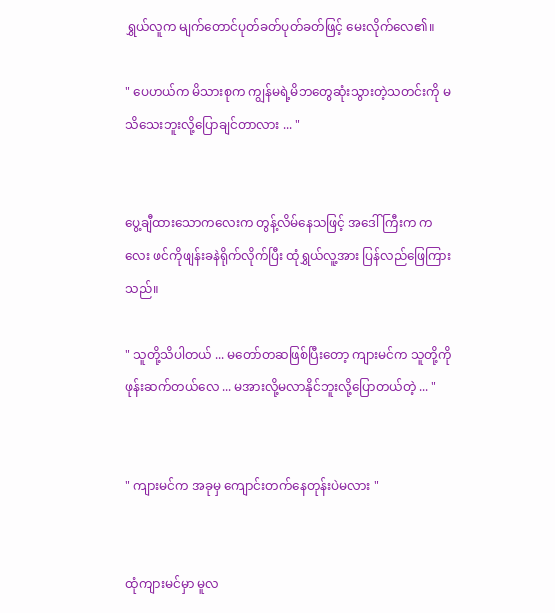ရွှယ်လူက မျက်တောင်ပုတ်ခတ်ပုတ်ခတ်ဖြင့် မေးလိုက်လေ၏။

" ပေဟယ်က မိသားစုက ကျွန်မရဲ့မိဘတွေဆုံးသွားတဲ့သတင်းကို မသိသေးဘူးလို့ပြောချင်တာလား ... "


ပွေ့ချီထားသောကလေးက တွန့်လိမ်နေသဖြင့် အဒေါ်ကြီးက ကလေး ဖင်ကိုဖျန်းခနဲရိုက်လိုက်ပြီး ထုံရွှယ်လူ့အား ပြန်လည်ဖြေကြားသည်။

" သူတို့သိပါတယ် ... မတော်တဆဖြစ်ပြီးတော့ ကျားမင်က သူတို့ကိုဖုန်းဆက်တယ်လေ ... မအားလို့မလာနိုင်ဘူးလို့ပြောတယ်တဲ့ ... "


" ကျားမင်က အခုမှ ကျောင်းတက်နေတုန်းပဲမလား "


ထုံကျားမင်မှာ မူလ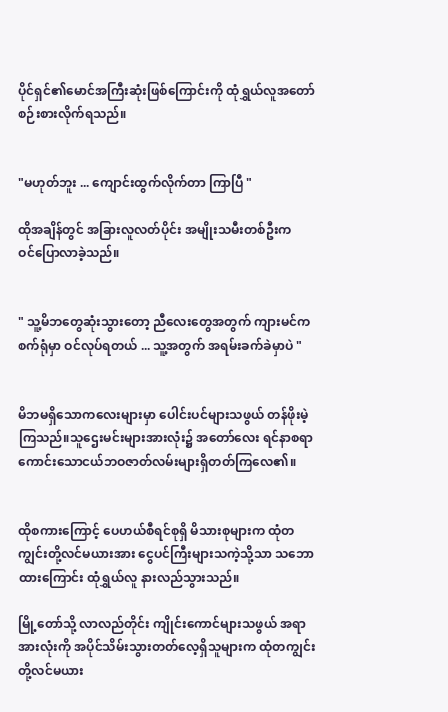ပိုင်ရှင်၏မောင်အကြီးဆုံးဖြစ်ကြောင်းကို ထုံရွှယ်လူအတော်စဉ်းစားလိုက်ရသည်။


"မဟုတ်ဘူး ... ကျောင်းထွက်လိုက်တာ ကြာပြီ "

ထိုအချိန်တွင် အခြားလူလတ်ပိုင်း အမျိုးသမီးတစ်ဦးက ဝင်‌ပြောလာခဲ့သည်။


" သူ့မိဘတွေဆုံးသွားတော့ ညီလေးတွေအတွက် ကျားမင်က စက်ရုံမှာ ဝင်လုပ်ရတယ် ... သူ့အတွက် အရမ်းခက်ခဲမှာပဲ "


မိဘမရှိသောကလေးများမှာ ပေါင်းပင်များသဖွယ် တန်ဖိုးမဲ့ကြသည်။သူဌေးမင်းများအားလုံး၌ အတော်လေး ရင်နာစရာကောင်းသောငယ်ဘဝဇာတ်လမ်းများရှိတတ်ကြလေ၏။


ထိုစကားကြောင့် ပေဟယ်စီရင်စုရှိ မိသားစုများက ထုံတကျွင်းတို့လင်မယားအား ငွေပင်ကြီးများသကဲ့သို့သာ သဘောထားကြောင်း ထုံရွှယ်လူ နားလည်သွားသည်။

မြို့တော်သို့ လာလည်တိုင်း ကျိုင်းကောင်များသဖွယ် အရာအားလုံးကို အပိုင်သိမ်းသွားတတ်လေ့ရှိသူများက ထုံတကျွင်းတို့လင်မယား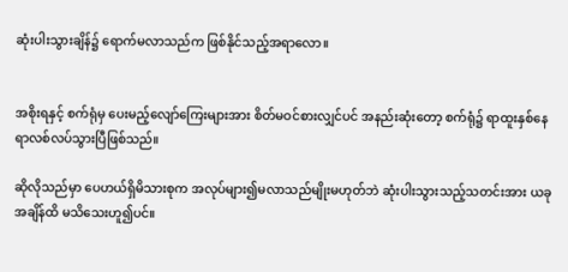ဆုံးပါးသွားချိန်၌ ရောက်မလာသည်က ဖြစ်နိုင်သည့်အရာလော။


အစိုးရနှင့် စက်ရုံမှ ပေး‌မည့်လျော်ကြေးများအား စိတ်မဝင်စားလျှင်ပင် အနည်းဆုံးတော့ စက်ရုံ၌ ရာထူးနှစ်နေရာလစ်လပ်သွားပြီဖြစ်သည်။

ဆိုလိုသည်မှာ ပေဟယ်ရှိမိသားစုက အလုပ်များ၍မလာသည်မျိုးမဟုတ်ဘဲ ဆုံးပါးသွားသည့်သတင်းအား ယခုအချိန်ထိ မသိသေးဟူ၍ပင်။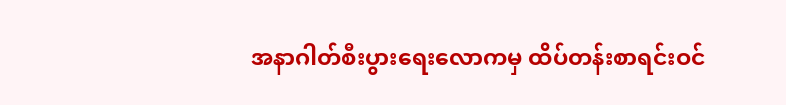အနာဂါတ်စီးပွားရေးလောကမှ ထိပ်တန်းစာရင်းဝင်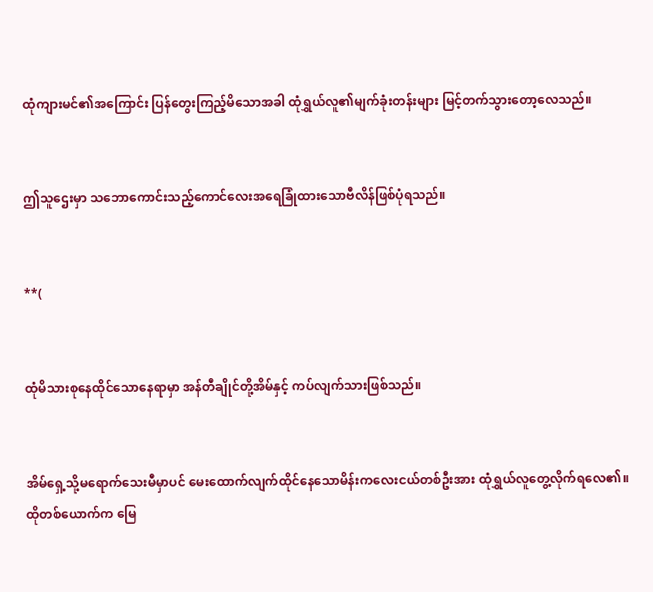ထုံကျားမင်၏အကြောင်း ပြန်တွေးကြည့်မိသောအခါ ထုံရွှယ်လူ၏မျက်ခုံးတန်းများ မြင့်တက်သွားတော့လေသည်။


ဤသူဌေးမှာ သဘောကောင်းသည့်ကောင်လေးအရေခြုံထားသောဗီလိန်ဖြစ်ပုံရသည်။


**(


ထုံမိသားစုနေထိုင်သောနေရာမှာ အန်တီချိုင်တို့အိမ်နှင့် ကပ်လျက်သားဖြစ်သည်။


အိမ်ရှေ့သို့မရောက်သေးမီမှာပင် မေးထောက်လျက်ထိုင်နေသောမိန်းကလေးငယ်တစ်ဦးအား ထုံရွှယ်လူတွေ့လိုက်ရလေ၏။ထိုတစ်ယောက်က မြေ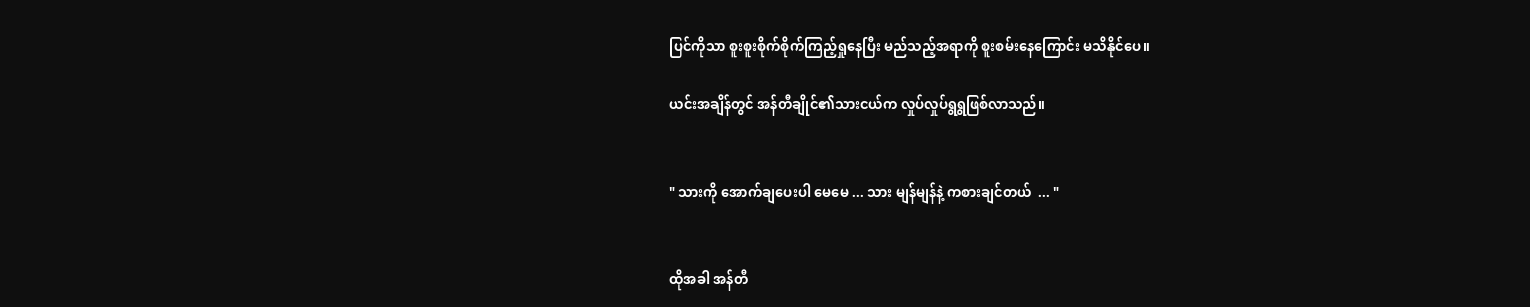ပြင်ကိုသာ စူးစူးစိုက်စိုက်ကြည့်ရှုနေပြီး မည်သည့်အရာကို စူးစမ်းနေကြောင်း မသိနိုင်ပေ။

ယင်းအချိန်တွင် အန်တီချိုင်၏သားငယ်က လှုပ်လှုပ်ရွရွဖြစ်လာသည်။


" သားကို အောက်ချပေးပါ မေမေ ... သား မျန်မျန်နဲ့ ကစားချင်တယ်  ... "


ထိုအခါ အန်တီ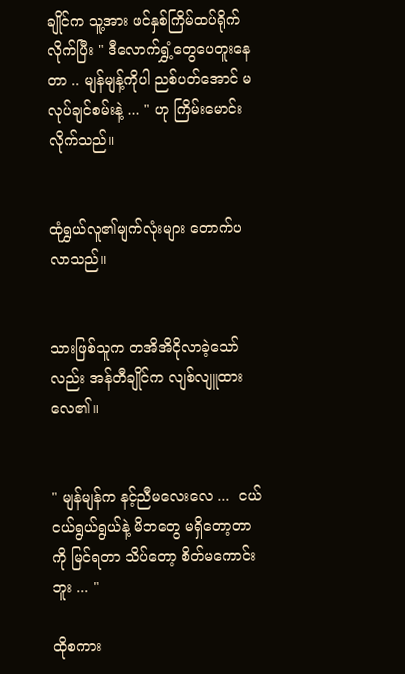ချိုင်က သူ့အား ဖင်နှစ်ကြိမ်ထပ်ရိုက်လိုက်ပြီး " ဒီလောက်ရွှံ့တွေပေတူးနေတာ .. မျန်မျန့်ကိုပါ ညစ်ပတ်အောင် မလုပ်ချင်စမ်းနဲ့ ... " ဟု ကြိမ်းမောင်းလိုက်သည်။


ထုံရွှယ်လူ၏မျက်လုံးများ တောက်ပလာသည်။


သားဖြစ်သူက တအိအိငိုလာခဲ့သော်လည်း အန်တီချိုင်က လျစ်လျူထားလေ၏။


" မျန်မျန်က နင့်ညီမလေးလေ ...  ငယ်ငယ်ရွယ်ရွယ်နဲ့ မိဘတွေ မရှိတော့တာကို မြင်ရတာ သိပ်တော့ စိတ်မကောင်းဘူး ... "

ထိုစကား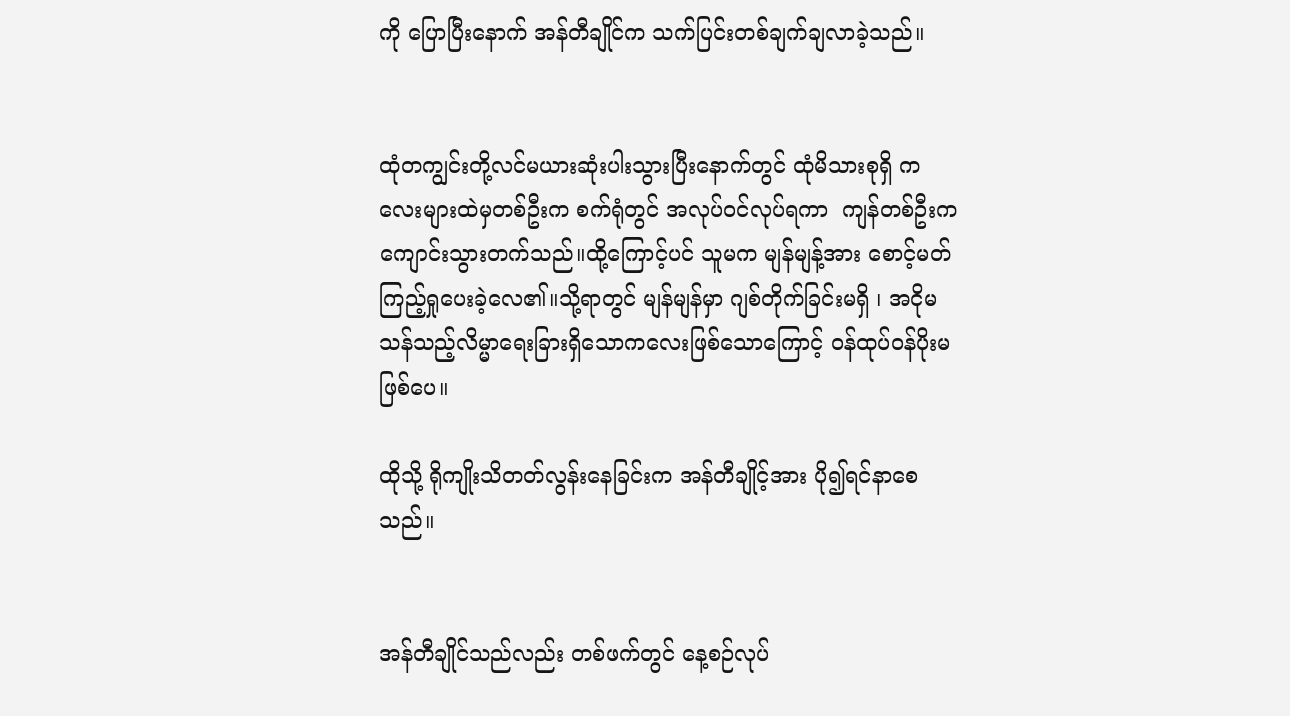ကို ပြောပြီးနောက် အန်တီချိုင်က သက်ပြင်းတစ်ချက်ချလာခဲ့သည်။


ထုံတကျွင်းတို့လင်မယားဆုံးပါးသွားပြီးနောက်တွင် ထုံမိသားစုရှိ ကလေးများထဲမှတစ်ဦးက စက်ရုံတွင် အလုပ်ဝင်လုပ်ရကာ  ကျန်တစ်ဦးက ကျောင်းသွားတက်သည်။ထို့ကြောင့်ပင် သူမက မျန်မျန့်အား စောင့်မတ်ကြည့်ရှုပေးခဲ့လေ၏။သို့ရာတွင် မျန်မျန်မှာ ဂျစ်တိုက်ခြင်းမရှိ ၊ အငိုမသန်သည့်လိမ္မာရေးခြားရှိသောကလေးဖြစ်သောကြောင့် ဝန်ထုပ်ဝန်ပိုးမဖြစ်ပေ။

ထိုသို့ ရိုကျိုးသိတတ်လွန်းနေခြင်းက အန်တီချိုင့်အား ပို၍ရင်နာစေသည်။


အန်တီချိုင်သည်လည်း တစ်ဖက်တွင် နေ့စဉ်လုပ်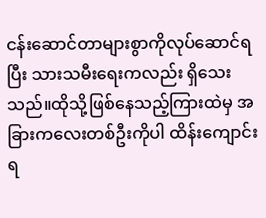ငန်းဆောင်တာများစွာကိုလုပ်ဆောင်ရပြီး သားသမီးရေးကလည်း ရှိသေးသည်။ထိုသို့ဖြစ်နေသည့်ကြားထဲမှ အခြားကလေးတစ်ဦးကိုပါ ထိန်းကျောင်းရ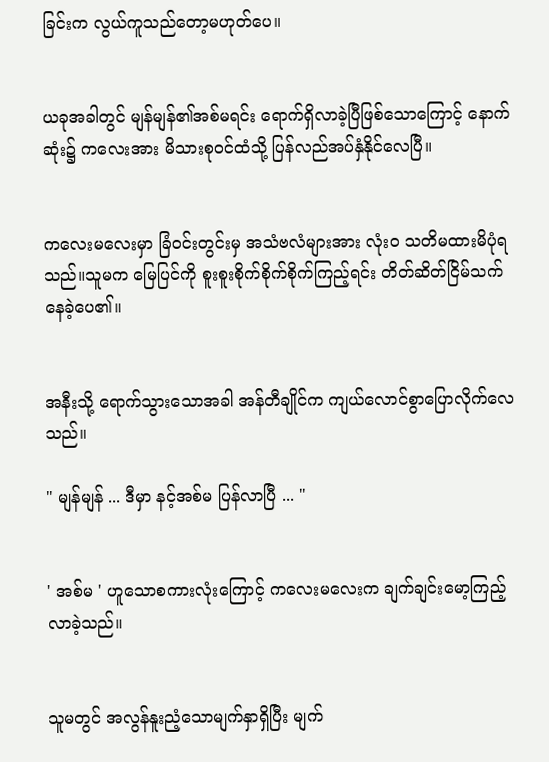ခြင်းက လွယ်ကူသည်တော့မဟုတ်ပေ။


ယခုအခါတွင် မျန်မျန်၏အစ်မရင်း ရောက်ရှိလာခဲ့ပြီဖြစ်သောကြောင့် နောက်ဆုံး၌ ကလေးအား မိသားစုဝင်ထံသို့ ပြန်လည်အပ်နှံနိုင်လေပြီ။


ကလေးမလေးမှာ ခြံဝင်းတွင်းမှ အသံဗလံများအား လုံးဝ သတိမထားမိပုံရသည်။သူမက မြေပြင်ကို စူးစူးစိုက်စိုက်စိုက်ကြည့်ရင်း တိတ်ဆိတ်ငြိမ်သက်နေခဲ့ပေ၏။


အနီးသို့ ရောက်သွားသောအခါ အန်တီချိုင်က ကျယ်လောင်စွာပြောလိုက်လေသည်။

" မျန်မျန် ... ဒီမှာ နင့်အစ်မ ပြန်လာပြီ ... "


' အစ်မ ' ဟူသောစကားလုံးကြောင့် ကလေးမလေးက ချက်ချင်းမော့ကြည့်လာခဲ့သည်။


သူမတွင် အလွန်နူးညံ့သောမျက်နှာရှိပြီး မျက်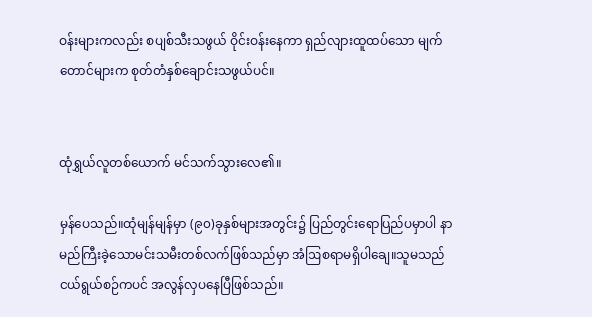ဝန်းများကလည်း စပျစ်သီးသဖွယ် ဝိုင်းဝန်းနေကာ ရှည်လျားထူထပ်သော မျက်တောင်များက စုတ်တံနှစ်ချောင်းသဖွယ်ပင်။


ထုံရွှယ်လူတစ်ယောက် မင်သက်သွားလေ၏။

မှန်ပေသည်။ထုံမျန်မျန်မှာ (၉၀)ခုနှစ်များအတွင်း၌ ပြည်တွင်းရောပြည်ပမှာပါ နာမည်ကြီးခဲ့သောမင်းသမီးတစ်လက်ဖြစ်သည်မှာ အံဩစရာမရှိပါချေ။သူမသည် ငယ်ရွယ်စဉ်ကပင် အလွန်လှပနေပြီဖြစ်သည်။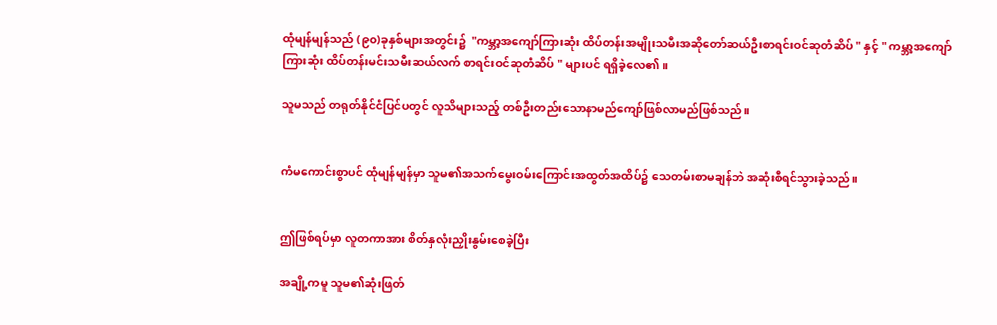ထုံမျန်မျန်သည် (၉၀)ခုနှစ်များအတွင်း၌  "ကမ္ဘာ့အကျော်ကြားဆုံး ထိပ်တန်းအမျိုးသမီးအဆိုတော်ဆယ်ဦးစာရင်းဝင်ဆုတံဆိပ် " နှင့် " ကမ္ဘာ့အကျော်ကြားဆုံး ထိပ်တန်းမင်းသမီးဆယ်လက် စာရင်းဝင်ဆုတံဆိပ် " များပင် ရရှိခဲ့လေ၏။

သူမသည် တရုတ်နိုင်ငံပြင်ပတွင် လူသိများသည့် တစ်ဦးတည်းသောနာမည်ကျော်ဖြစ်လာမည်ဖြစ်သည်။


ကံမကောင်းစွာပင် ထုံမျန်မျန်မှာ သူမ၏အသက်မွေးဝမ်းကြောင်းအထွတ်အထိပ်၌ သေတမ်းစာမချန်ဘဲ အဆုံးစီရင်သွားခဲ့သည်။


ဤဖြစ်ရပ်မှာ လူတကာအား စိတ်နှလုံးညှိုးနွမ်းစေခဲ့ပြီး

အချို့ကမူ သူမ၏ဆုံးဖြတ်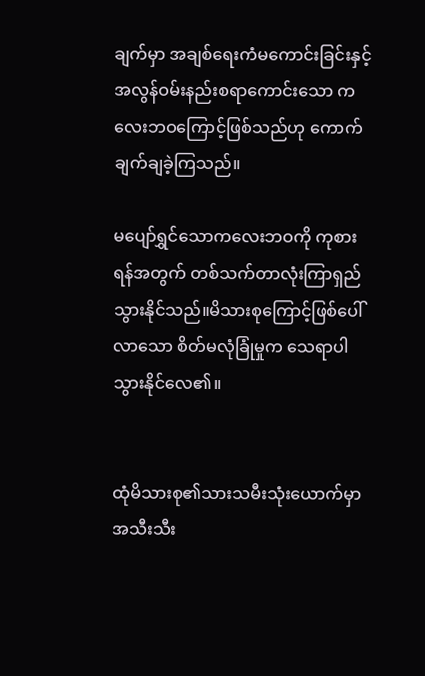ချက်မှာ အချစ်ရေးကံမကောင်းခြင်းနှင့် အလွန်ဝမ်းနည်းစရာကောင်းသော ကလေးဘဝကြောင့်ဖြစ်သည်ဟု ကောက်ချက်ချခဲ့ကြသည်။

မပျော်ရွှင်သောကလေးဘဝကို ကုစားရန်အတွက် တစ်သက်တာလုံးကြာရှည်သွားနိုင်သည်။မိသားစု‌ကြောင့်ဖြစ်ပေါ်လာသော စိတ်မလုံခြုံမှုက သေရာပါသွားနိုင်လေ၏။


ထုံမိသားစု၏သားသမီးသုံးယောက်မှာ အသီးသီး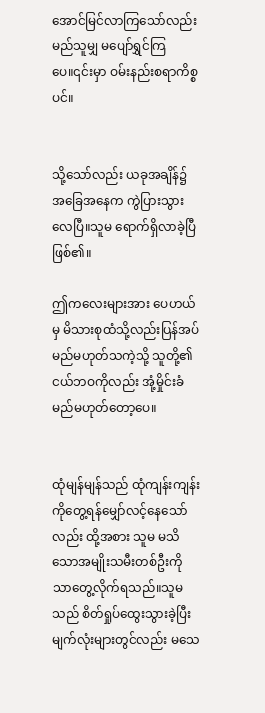အောင်မြင်လာကြသော်လည်း မည်သူမျှ မပျော်ရွှင်ကြပေ။၎င်းမှာ ဝမ်းနည်းစရာကိစ္စပင်။


သို့သော်လည်း ယခုအချိန်၌ အခြေအနေက ကွဲပြားသွားလေပြီ။သူမ ရောက်ရှိလာခဲ့ပြီဖြစ်၏။

ဤကလေးများအား ပေဟယ်မှ မိသားစုထံသို့လည်းပြန်အပ်မည်မဟုတ်သကဲ့သို့ သူတို့၏ငယ်ဘဝကိုလည်း အုံ့မှိုင်းခံမည်မဟုတ်တော့ပေ။


ထုံမျန်မျန်သည် ထုံကျန်းကျန်းကိုတွေ့ရန်မျှော်လင့်နေသော်လည်း ထို့အစား သူမ မသိသောအမျိုးသမီးတစ်ဦးကိုသာတွေ့လိုက်ရသည်။သူမသည် စိတ်ရှုပ်ထွေးသွားခဲ့ပြီး မျက်လုံးများတွင်လည်း မသေ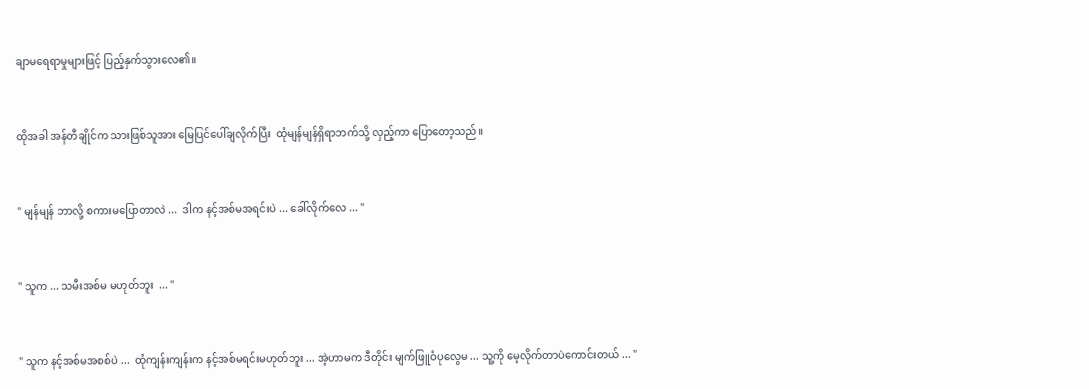ချာမရေရာမှုများဖြင့် ပြည့်နှက်သွားလေ၏။


ထိုအခါ အန်တီချိုင်က သားဖြစ်သူအား မြေပြင်ပေါ်ချလိုက်ပြီး  ထုံမျန်မျန်ရှိရာဘက်သို့ လှည့်ကာ ပြောတော့သည်။


" မျန်မျန် ဘာလို့ စကားမပြောတာလဲ ...  ဒါက နင့်အစ်မအရင်းပဲ ... ခေါ်လိုက်လေ ... "


" သူက ... သမီးအစ်မ မဟုတ်ဘူး  ... "


" သူက နင့်အစ်မအစစ်ပဲ ...  ထုံကျန်းကျန်းက နင့်အစ်မရင်းမဟုတ်ဘူး ... အဲ့ဟာမက ဒီတိုင်း မျက်ဖြူဝံပုလွေမ ... သူ့ကို မေ့လိုက်တာပဲကောင်းတယ် ... "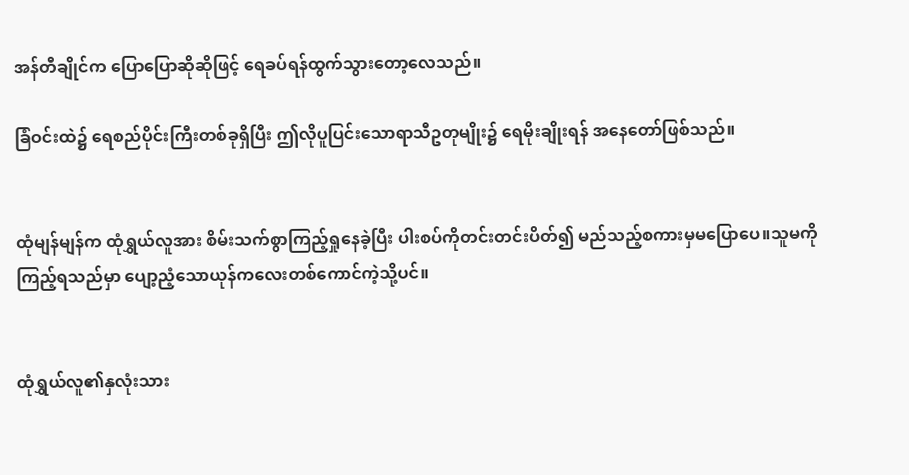အန်တီချိုင်က ပြောပြောဆိုဆိုဖြင့် ရေခပ်ရန်ထွက်သွားတော့လေသည်။

ခြံဝင်းထဲ၌ ရေစည်ပိုင်းကြီးတစ်ခုရှိပြီး ဤလိုပူပြင်းသောရာသီဥတုမျိုး၌ ရေမိုးချိုးရန် ‌အနေတော်ဖြစ်သည်။


ထုံမျန်မျန်က ထုံရွှယ်လူအား စိမ်းသက်စွာကြည့်ရှုနေခဲ့ပြီး ပါးစပ်ကိုတင်းတင်းပိတ်၍ မည်သည့်စကားမှမပြောပေ။သူမကိုကြည့်ရသည်မှာ ပျော့ညံ့သောယုန်ကလေးတစ်ကောင်ကဲ့သို့ပင်။


ထုံရွှယ်လူ၏နှလုံးသား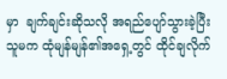မှာ  ချက်ချင်းဆိုသလို အရည်ပျော်သွားခဲ့ပြီး သူမက ထုံမျန်မျန်၏အရှေ့တွင် ထိုင်ချလိုက်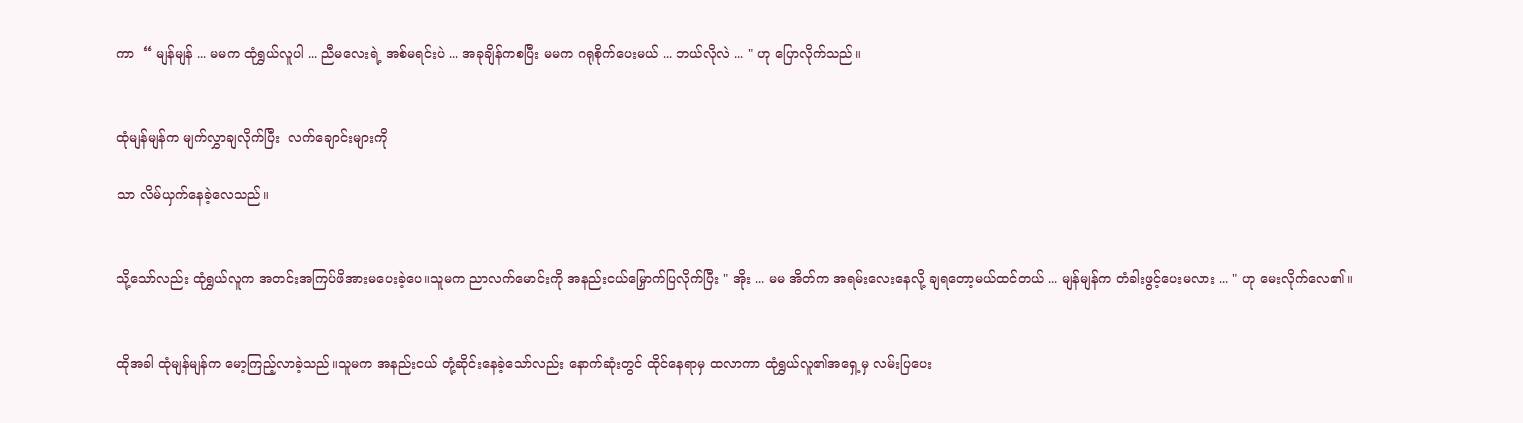ကာ  “ မျန်မျန် ... မမက ထုံရွှယ်လူပါ ... ညီမလေးရဲ့ အစ်မရင်းပဲ ... အခုချိန်ကစပြီး မမက ဂရုစိုက်ပေးမယ် ... ဘယ်လိုလဲ ... " ဟု ပြောလိုက်သည်။


ထုံမျန်မျန်က မျက်လွှာချလိုက်ပြီး  လက်ချောင်းများကို

သာ လိမ်ယှက်နေခဲ့လေသည်။


သို့သော်လည်း ထုံရွှယ်လူက အတင်းအကြပ်ဖိအားမပေးခဲ့ပေ။သူမက ညာလက်မောင်းကို အနည်းငယ်မြှောက်ပြလိုက်ပြီး " အိုး ... မမ အိတ်က အရမ်းလေးနေလို့ ချရတော့မယ်ထင်တယ် ... မျန်မျန်က တံခါးဖွင့်ပေးမလား ... " ဟု မေးလိုက်လေ၏။


ထိုအခါ ထုံမျန်မျန်က မော့ကြည့်လာခဲ့သည်။သူမက အနည်းငယ် တုံ့ဆိုင်းနေခဲ့သော်လည်း နောက်ဆုံးတွင် ထိုင်နေရာမှ ထလာကာ ထုံရွှယ်လူ၏အရှေ့မှ လမ်းပြပေး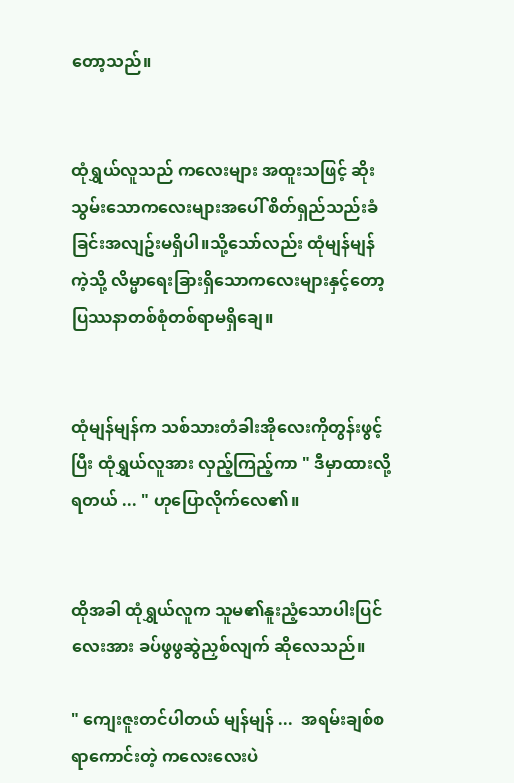တော့သည်။


ထုံရွှယ်လူသည် ကလေးများ အထူးသဖြင့် ဆိုးသွမ်းသောကလေးများအပေါ် စိတ်ရှည်သည်းခံခြင်းအလျဥ်းမရှိပါ။သို့သော်လည်း ထုံမျန်မျန်ကဲ့သို့ လိမ္မာရေး‌ခြားရှိသောကလေးများနှင့်တော့ ပြဿနာတစ်စုံတစ်ရာမရှိချေ။


ထုံမျန်မျန်က သစ်သားတံခါးအိုလေးကိုတွန်းဖွင့်ပြီး ထုံရွှယ်လူအား လှည့်ကြည့်ကာ " ဒီမှာထားလို့ရတယ် ... " ဟုပြောလိုက်လေ၏။


ထိုအခါ ထုံရွှယ်လူက သူမ၏နူးညံ့သောပါးပြင်လေး‌အား ခပ်ဖွဖွဆွဲညှစ်လျက် ဆိုလေသည်။

" ကျေးဇူးတင်ပါတယ် မျန်မျန် ...  အရမ်းချစ်စရာကောင်းတဲ့ ကလေးလေးပဲ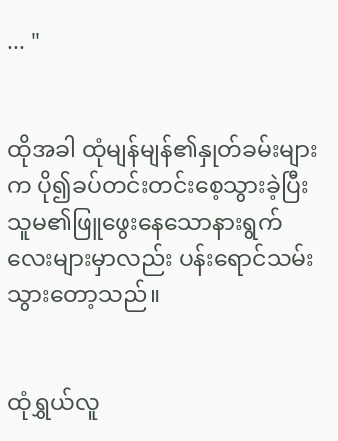... "


ထိုအခါ ထုံမျန်မျန်၏နှုတ်ခမ်းများက ပို၍ခပ်တင်းတင်းစေ့သွားခဲ့ပြီး သူမ၏ဖြူဖွေးနေသောနားရွက်လေးများမှာလည်း ပန်းရောင်သမ်းသွားတော့သည်။


ထုံရွှယ်လူ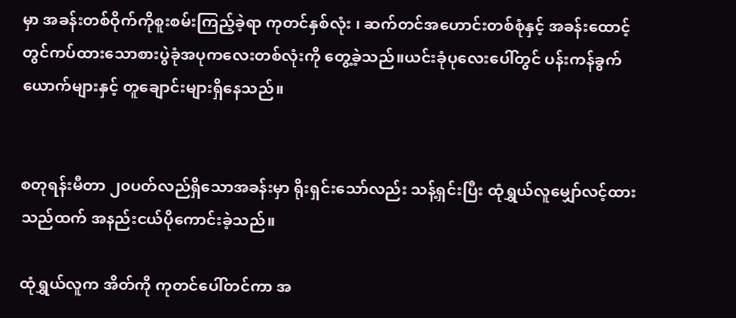မှာ အခန်းတစ်ဝိုက်ကိုစူးစမ်းကြည့်ခဲ့ရာ ကုတင်နှစ်လုံး ၊ ဆက်တင်အဟောင်းတစ်စုံနှင့် အခန်းထောင့်တွင်ကပ်ထားသောစားပွဲခုံအပုကလေးတစ်လုံးကို တွေ့ခဲ့သည်။ယင်းခုံပုလေးပေါ်တွင် ပန်းကန်ခွက်ယောက်များနှင့် တူချောင်းများရှိနေသည်။


စတုရန်းမီတာ ၂၀ပတ်လည်ရှိသောအခန်းမှာ ရိုးရှင်းသော်လည်း သန့်ရှင်းပြီး ထုံရွှယ်လူမျှော်လင့်ထားသည်ထက် အနည်းငယ်ပိုကောင်းခဲ့သည်။

ထုံရွှယ်လူက အိတ်ကို ကုတင်ပေါ်တင်ကာ အ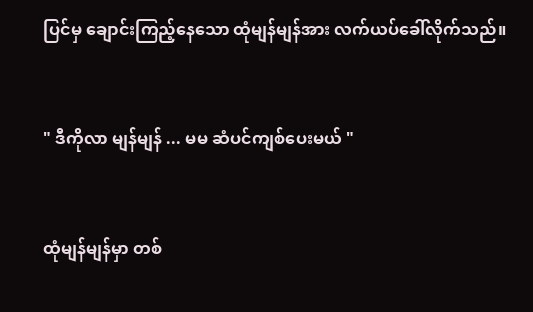ပြင်မှ ချောင်းကြည့်နေသော ထုံမျန်မျန်အား လက်ယပ်ခေါ်လိုက်သည်။


" ဒီကိုလာ မျန်မျန် ... မမ ဆံပင်ကျစ်ပေးမယ် "


ထုံမျန်မျန်မှာ တစ်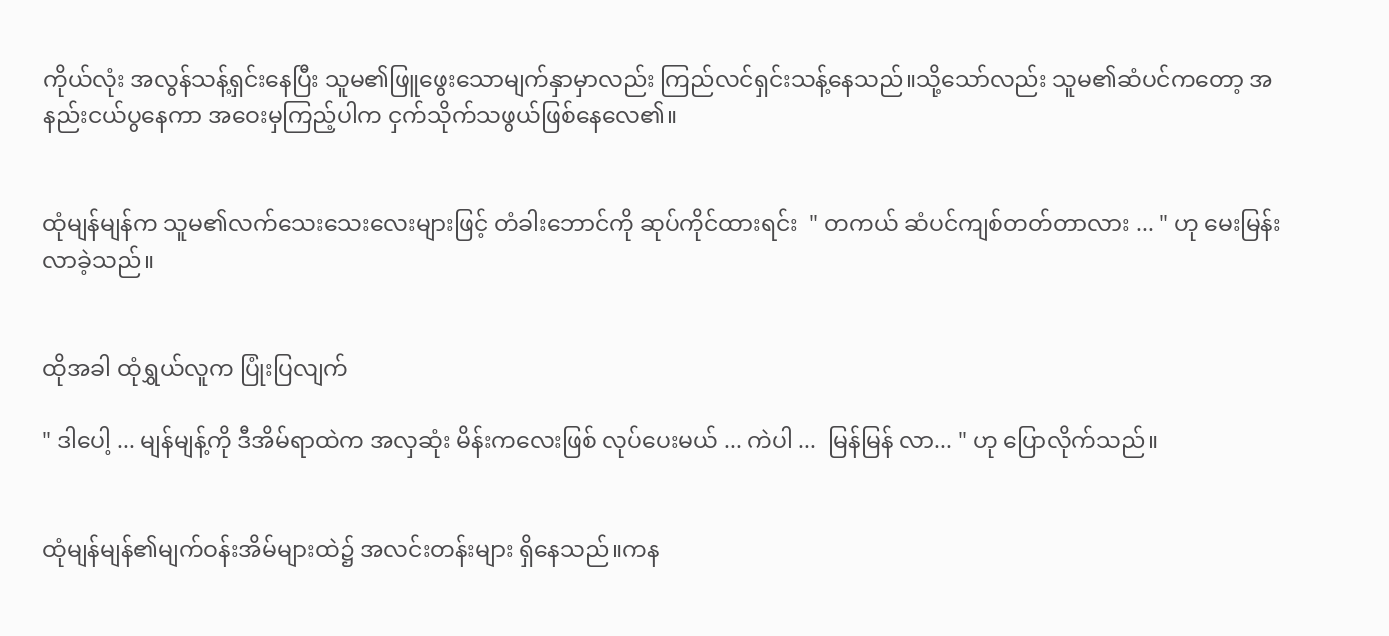ကိုယ်လုံး အလွန်သန့်ရှင်းနေပြီး သူမ၏ဖြူ‌ဖွေးသောမျက်နှာမှာလည်း ကြည်လင်ရှင်းသန့်နေသည်။သို့သော်လည်း သူမ၏ဆံပင်ကတော့ အနည်းငယ်ပွနေကာ အဝေးမှကြည့်ပါက ငှက်သိုက်သဖွယ်ဖြစ်နေလေ၏။


ထုံမျန်မျန်က သူမ၏လက်သေးသေးလေးများဖြင့် တံခါးဘောင်ကို ဆုပ်ကိုင်ထားရင်း  " တကယ် ဆံပင်ကျစ်တတ်တာလား ... " ဟု မေးမြန်းလာခဲ့သည်။


ထိုအခါ ထုံရွှယ်လူက ပြုံးပြလျက်

" ဒါပေါ့ ... မျန်မျန့်ကို ဒီအိမ်ရာထဲက အလှဆုံး မိန်းကလေးဖြစ် လုပ်ပေးမယ် ... ကဲပါ ...  မြန်မြန် လာ... " ဟု ပြောလိုက်သည်။


ထုံမျန်မျန်၏မျက်ဝန်းအိမ်များထဲ၌ အလင်းတန်းများ ရှိနေသည်။ကန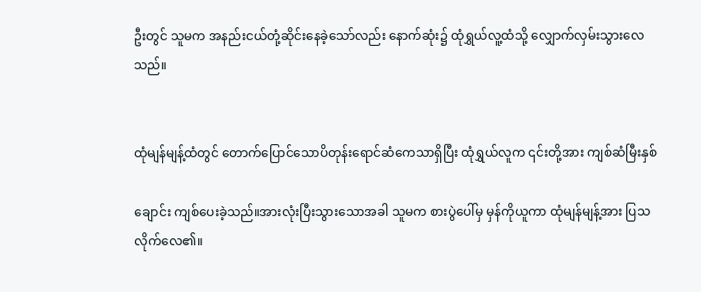ဦးတွင် သူမက အနည်းငယ်တုံ့ဆိုင်းနေခဲ့သော်လည်း နောက်ဆုံး၌ ထုံရွှယ်လူ့ထံသို့ လျှောက်လှမ်းသွားလေသည်။


ထုံမျန်မျန့်ထံတွင် တောက်ပြောင်သောပိတုန်းရောင်ဆံကေသာရှိပြီး ထုံရွှယ်လူက ၎င်းတို့အား ကျစ်ဆံမြီးနှစ်

ချောင်း ကျစ်ပေးခဲ့သည်။အားလုံးပြီးသွားသောအခါ သူမက စားပွဲပေါ်မှ မှန်ကိုယူကာ ထုံမျန်မျန့်အား ပြသလိုက်လေ၏။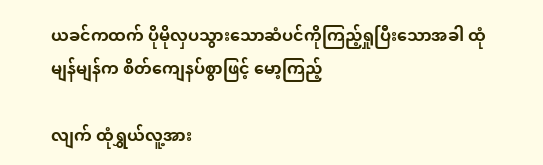ယခင်ကထက် ပိုမိုလှပသွားသောဆံပင်ကိုကြည့်ရှုပြီးသောအခါ ထုံမျန်မျန်က စိတ်ကျေနပ်စွာဖြင့် မော့ကြည့်

လျက် ထုံရွှယ်လူ့အား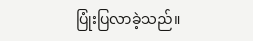ပြုံးပြလာခဲ့သည်။